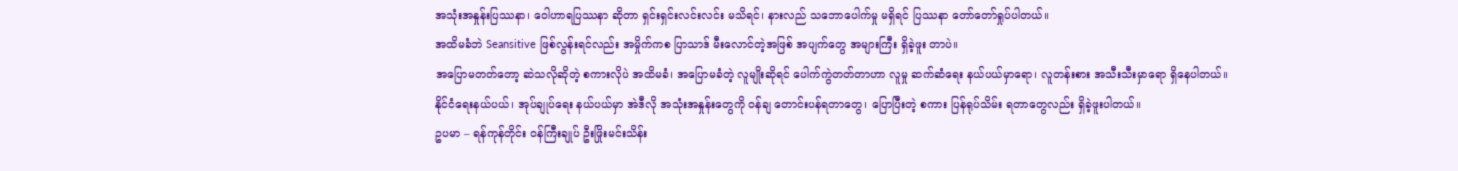အသုံးအနှုန်းပြဿနာ၊ ဝေါဟာရပြဿနာ ဆိုတာ ရှင်းရှင်းလင်းလင်း မသိရင်၊ နားလည် သဘောပေါက်မှု မရှိရင် ပြဿနာ တော်တော်ရှုပ်ပါတယ်။
အထိမခံဘဲ Seansitive ဖြစ်လွန်းရင်လည်း အမှိုက်ကစ ပြာသာဒ် မီးလောင်တဲ့အဖြစ် အပျက်တွေ အများကြီး ရှိခဲ့ဖူး တာပဲ။
အပြောမတတ်တော့ ဆဲသလိုဆိုတဲ့ စကားလိုပဲ အထိမခံ၊ အပြောမခံတဲ့ လူမျိုးဆိုရင် ပေါက်ကွဲတတ်တာဟာ လူမှု ဆက်ဆံရေး နယ်ပယ်မှာရော၊ လူတန်းစား အသီးသီးမှာရော ရှိနေပါတယ်။
နိုင်ငံရေးနယ်ပယ်၊ အုပ်ချုပ်ရေး နယ်ပယ်မှာ အဲဒီလို အသုံးအနှုန်းတွေကို ဝန်ချ တောင်းပန်ရတာတွေ၊ ပြောပြီးတဲ့ စကား ပြန်ရုပ်သိမ်း ရတာတွေလည်း ရှိခဲ့ဖူးပါတယ်။
ဥပမာ – ရန်ကုန်တိုင်း ဝန်ကြီးချုပ် ဦးဖြိုးမင်းသိန်း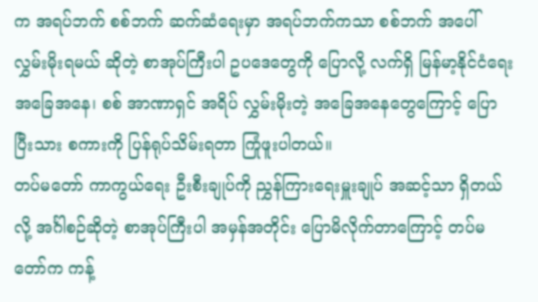က အရပ်ဘက် စစ်ဘက် ဆက်ဆံရေးမှာ အရပ်ဘက်ကသာ စစ်ဘက် အပေါ် လွှမ်းမိုးရမယ် ဆိုတဲ့ စာအုပ်ကြီးပါ ဥပဒေတွေကို ပြောလို့ လက်ရှိ မြန်မာ့နိုင်ငံရေး အခြေအနေ၊ စစ် အာဏာရှင် အရိပ် လွှမ်းမိုးတဲ့ အခြေအနေတွေကြောင့် ပြောပြီးသား စကားကို ပြန်ရုပ်သိမ်းရတာ ကြုံဖူးပါတယ်။
တပ်မတော် ကာကွယ်ရေး ဦးစီးချုပ်ကို ညွှန်ကြားရေးမှူးချုပ် အဆင့်သာ ရှိတယ်လို့ အင်္ဂါစဉ်ဆိုတဲ့ စာအုပ်ကြီးပါ အမှန်အတိုင်း ပြောမိလိုက်တာကြောင့် တပ်မတော်က ကန့်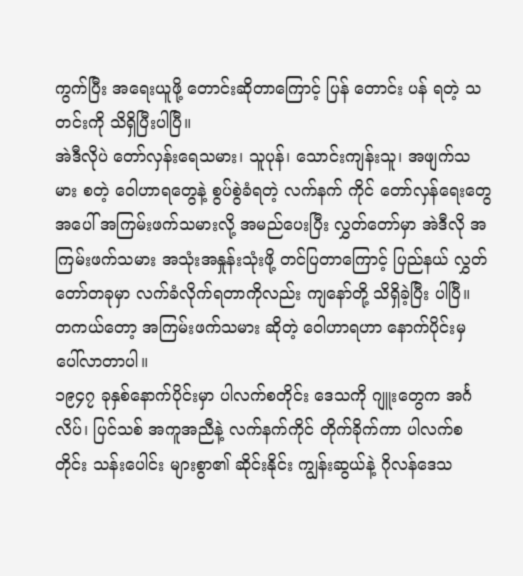ကွက်ပြီး အရေးယူဖို့ တောင်းဆိုတာကြောင့် ပြန် တောင်း ပန် ရတဲ့ သတင်းကို သိရှိပြီးပါပြီ။
အဲဒီလိုပဲ တော်လှန်းရေသမား၊ သူပုန်၊ သောင်းကျန်းသူ၊ အဖျက်သမား စတဲ့ ဝေါဟာရတွေနဲ့ စွပ်စွဲခံရတဲ့ လက်နက် ကိုင် တော်လှန်ရေးတွေ အပေါ် အကြမ်းဖက်သမားလို့ အမည်ပေးပြီး လွှတ်တော်မှာ အဲဒီလို အကြမ်းဖက်သမား အသုံးအနှုန်းသုံးဖို့ တင်ပြတာကြောင့် ပြည်နယ် လွှတ်တော်တခုမှာ လက်ခံလိုက်ရတာကိုလည်း ကျနော်တို့ သိရှိခဲ့ပြီး ပါပြီ။
တကယ်တော့ အကြမ်းဖက်သမား ဆိုတဲ့ ဝေါဟာရဟာ နောက်ပိုင်းမှ ပေါ်လာတာပါ။
၁၉၄၇ ခုနှစ်နောက်ပိုင်းမှာ ပါလက်စတိုင်း ဒေသကို ဂျူးတွေက အင်္ဂလိပ်၊ ပြင်သစ် အကူအညီနဲ့ လက်နက်ကိုင် တိုက်ခိုက်ကာ ပါလက်စတိုင်း သန်းပေါင်း များစွာ၏ ဆိုင်းနိုင်း ကျွန်းဆွယ်နဲ့ ဂိုလန်ဒေသ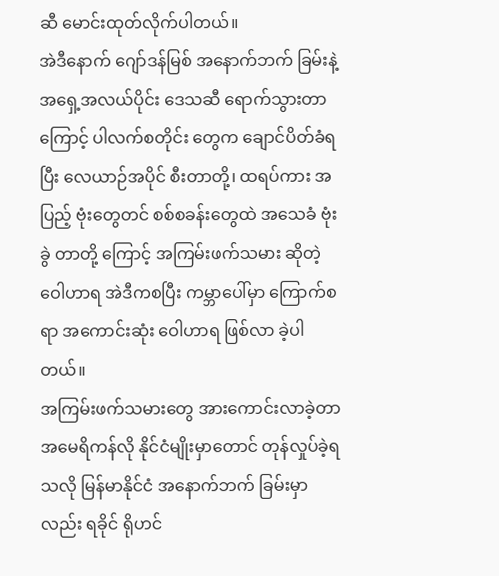ဆီ မောင်းထုတ်လိုက်ပါတယ်။
အဲဒီနောက် ဂျော်ဒန်မြစ် အနောက်ဘက် ခြမ်းနဲ့ အရှေ့အလယ်ပိုင်း ဒေသဆီ ရောက်သွားတာကြောင့် ပါလက်စတိုင်း တွေက ချောင်ပိတ်ခံရပြီး လေယာဉ်အပိုင် စီးတာတို့၊ ထရပ်ကား အပြည့် ဗုံးတွေတင် စစ်စခန်းတွေထဲ အသေခံ ဗုံးခွဲ တာတို့ ကြောင့် အကြမ်းဖက်သမား ဆိုတဲ့ ဝေါဟာရ အဲဒီကစပြီး ကမ္ဘာပေါ်မှာ ကြောက်စရာ အကောင်းဆုံး ဝေါဟာရ ဖြစ်လာ ခဲ့ပါတယ်။
အကြမ်းဖက်သမားတွေ အားကောင်းလာခဲ့တာ အမေရိကန်လို နိုင်ငံမျိုးမှာတောင် တုန်လှုပ်ခဲ့ရသလို မြန်မာနိုင်ငံ အနောက်ဘက် ခြမ်းမှာလည်း ရခိုင် ရိုဟင်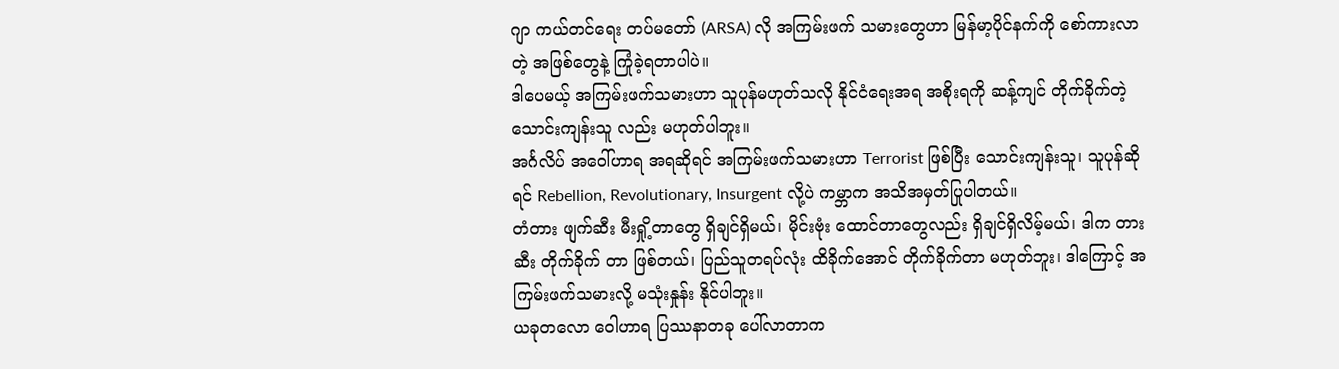ဂျာ ကယ်တင်ရေး တပ်မတော် (ARSA) လို အကြမ်းဖက် သမားတွေဟာ မြန်မာ့ပိုင်နက်ကို စော်ကားလာတဲ့ အဖြစ်တွေနဲ့ ကြုံခဲ့ရတာပါပဲ။
ဒါပေမယ့် အကြမ်းဖက်သမားဟာ သူပုန်မဟုတ်သလို နိုင်ငံရေးအရ အစိုးရကို ဆန့်ကျင် တိုက်ခိုက်တဲ့ သောင်းကျန်းသူ လည်း မဟုတ်ပါဘူး။
အင်္ဂလိပ် အဝေါ်ဟာရ အရဆိုရင် အကြမ်းဖက်သမားဟာ Terrorist ဖြစ်ပြီး သောင်းကျန်းသူ၊ သူပုန်ဆိုရင် Rebellion, Revolutionary, Insurgent လို့ပဲ ကမ္ဘာက အသိအမှတ်ပြုပါတယ်။
တံတား ဖျက်ဆီး မီးရှို့တာတွေ ရှိချင်ရှိမယ်၊ မိုင်းဗုံး ထောင်တာတွေလည်း ရှိချင်ရှိလိမ့်မယ်၊ ဒါက တားဆီး တိုက်ခိုက် တာ ဖြစ်တယ်၊ ပြည်သူတရပ်လုံး ထိခိုက်အောင် တိုက်ခိုက်တာ မဟုတ်ဘူး၊ ဒါကြောင့် အကြမ်းဖက်သမားလို့ မသုံးနှုန်း နိုင်ပါဘူး။
ယခုတလော ဝေါဟာရ ပြဿနာတခု ပေါ်လာတာက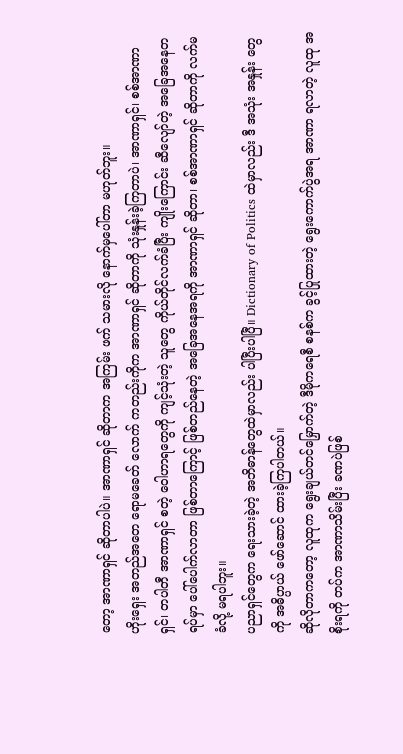တော့ အာဏာရှင် ဆိုတာပါပဲ။ အာဏာရှင် ဆိုတာက အကြမ်း ဖက် သမားလို နောက်မှပေါ်တာ မဟုတ်ဘူး။
ဟိုးရှေး အတည်အတေ ရောမခေတ် လောက် ကတည်းကိုက အာဏာရှင် ဆိုတာကို သုံးနှုန်းခဲ့ကြတာပဲ၊ အာဏာရှင်၊ စစ်အာဏာရှင်၊ တပါတီ အာဏာရှင် စတဲ့ ဝေါဟာရတွေကို ကျင့်သုံးတဲ့ သူတွေ ကိုယ်တိုင်လက်ခံပြီး ကျိုးကြောင်း ဆီလျော်တဲ့ အခြေအနေတရပ်မှာ ပေါ်ပေါက်လာတာ ဖြစ်တာကြောင့် ဖြစ်တည်နေတဲ့ အခြေအနေအရကို အာဏာရှင် ဆိုတာ၊ စစ်အာဏာရှင် ဆိုတာကို လက်မခံလို့ မရပါဘူး။
ပညာရှင်တွေက ရေးသားခဲ့တဲ့ အဘိဓာန်တွေထဲမှာလည်း ပါပြီးပါပြီ။ Dictionary of Politics ထဲမှာလည်း ဒီ အသုံး အနှုန်း တွေကို အဓိပ္ပာယ် ဖော်ဆောင် ထားခဲ့ကြပါတယ်။
ဆိုလိုတာကတော့ လူထုက ရွေးချယ်တင်မြှောက်တဲ့ ဒီမိုကရေစီ စနစ်က ခွင့်ပြုထားတဲ့ ရွေးကောက်ပွဲအရ အာဏာ ရလာတဲ့ လူထု အစိုးရကို တပ်က အာဏာသိမ်းပြီး ခဏပဲဖြစ်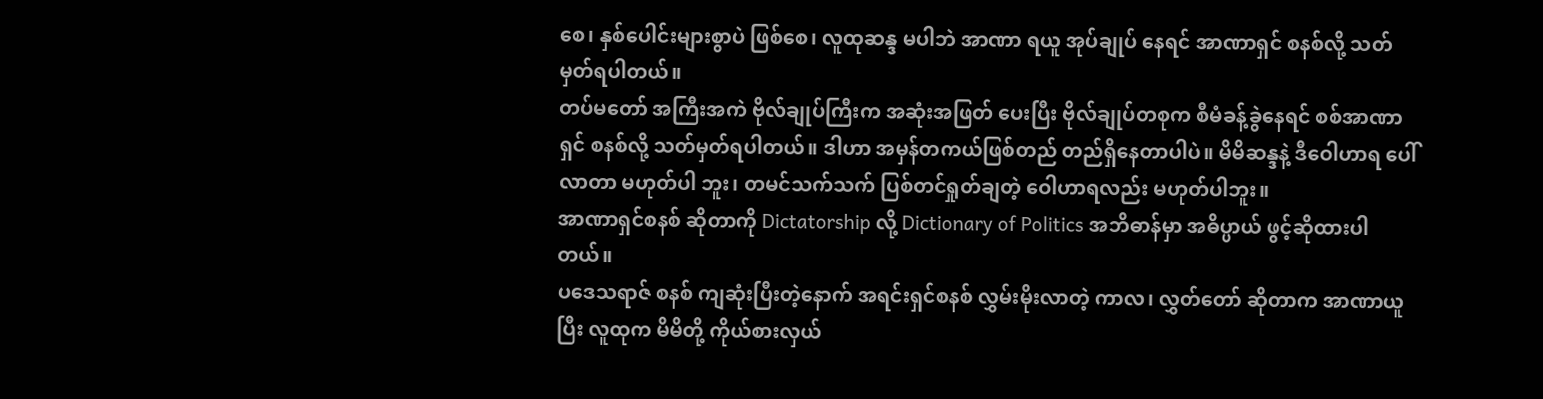စေ၊ နှစ်ပေါင်းများစွာပဲ ဖြစ်စေ၊ လူထုဆန္ဒ မပါဘဲ အာဏာ ရယူ အုပ်ချုပ် နေရင် အာဏာရှင် စနစ်လို့ သတ်မှတ်ရပါတယ်။
တပ်မတော် အကြီးအကဲ ဗိုလ်ချုပ်ကြီးက အဆုံးအဖြတ် ပေးပြီး ဗိုလ်ချုပ်တစုက စီမံခန့်ခွဲနေရင် စစ်အာဏာရှင် စနစ်လို့ သတ်မှတ်ရပါတယ်။ ဒါဟာ အမှန်တကယ်ဖြစ်တည် တည်ရှိနေတာပါပဲ။ မိမိဆန္ဒနဲ့ ဒီဝေါဟာရ ပေါ်လာတာ မဟုတ်ပါ ဘူး၊ တမင်သက်သက် ပြစ်တင်ရှုတ်ချတဲ့ ဝေါဟာရလည်း မဟုတ်ပါဘူး။
အာဏာရှင်စနစ် ဆိုတာကို Dictatorship လို့ Dictionary of Politics အဘိဓာန်မှာ အဓိပ္ပာယ် ဖွင့်ဆိုထားပါတယ်။
ပဒေသရာဇ် စနစ် ကျဆုံးပြီးတဲ့နောက် အရင်းရှင်စနစ် လွှမ်းမိုးလာတဲ့ ကာလ၊ လွှတ်တော် ဆိုတာက အာဏာယူပြီး လူထုက မိမိတို့ ကိုယ်စားလှယ်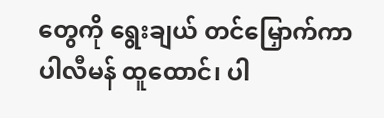တွေကို ရွေးချယ် တင်မြှောက်ကာ ပါလီမန် ထူထောင်၊ ပါ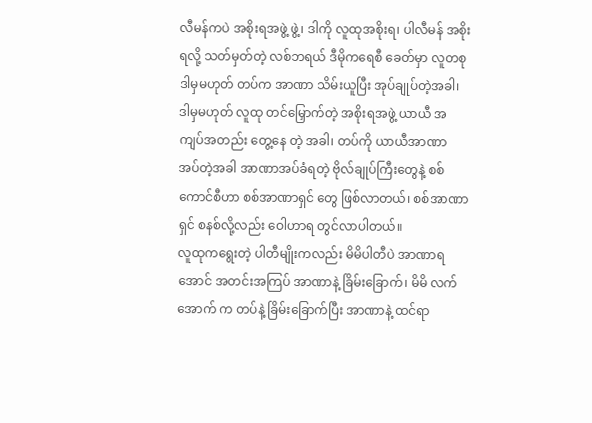လီမန်ကပဲ အစိုးရအဖွဲ့ ဖွဲ့၊ ဒါကို လူထုအစိုးရ၊ ပါလီမန် အစိုးရလို့ သတ်မှတ်တဲ့ လစ်ဘရယ် ဒီမိုကရေစီ ခေတ်မှာ လူတစု ဒါမှမဟုတ် တပ်က အာဏာ သိမ်းယူပြီး အုပ်ချုပ်တဲ့အခါ၊ ဒါမှမဟုတ် လူထု တင်မြှောက်တဲ့ အစိုးရအဖွဲ့ ယာယီ အကျပ်အတည်း တွေ့နေ တဲ့ အခါ၊ တပ်ကို ယာယီအာဏာ အပ်တဲ့အခါ အာဏာအပ်ခံရတဲ့ ဗိုလ်ချုပ်ကြီးတွေနဲ့ စစ်ကောင်စီဟာ စစ်အာဏာရှင် တွေ ဖြစ်လာတယ်၊ စစ်အာဏာရှင် စနစ်လို့လည်း ဝေါဟာရ တွင်လာပါတယ်။
လူထုကရွေးတဲ့ ပါတီမျိုးကလည်း မိမိပါတီပဲ အာဏာရအောင် အတင်းအကြပ် အာဏာနဲ့ ခြိမ်းခြောက်၊ မိမိ လက်အောက် က တပ်နဲ့ ခြိမ်းခြောက်ပြီး အာဏာနဲ့ ထင်ရာ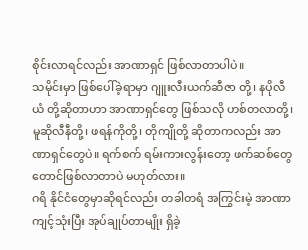စိုင်းလာရင်လည်း အာဏာရှင် ဖြစ်လာတာပါပဲ။
သမိုင်းမှာ ဖြစ်ပေါ်ခဲ့ရာမှာ ဂျူးလီးယက်ဆီဇာ တို့၊ နပိုလီယံ တို့ဆိုတာဟာ အာဏာရှင်တွေ ဖြစ်သလို ဟစ်တလာတို့၊ မူဆိုလီနီတို့၊ ဖရန်ကိုတို့၊ တိုကျိုတို့ ဆိုတာကလည်း အာဏာရှင်တွေပဲ။ ရက်စက် ရမ်းကားလွန်းတော့ ဖက်ဆစ်တွေ တောင်ဖြစ်လာတာပဲ မဟုတ်လား။
ဂရိ နိုင်ငံတွေမှာဆိုရင်လည်း တခါတရံ အကြွင်းမဲ့ အာဏာကျင့်သုံးပြီး အုပ်ချုပ်တာမျိုး ရှိခဲ့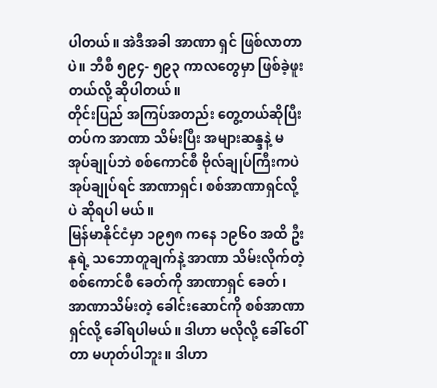ပါတယ်။ အဲဒီအခါ အာဏာ ရှင် ဖြစ်လာတာပဲ။ ဘီစီ ၅၉၄- ၅၉၃ ကာလတွေမှာ ဖြစ်ခဲ့ဖူးတယ်လို့ ဆိုပါတယ်။
တိုင်းပြည် အကြပ်အတည်း တွေ့တယ်ဆိုပြီး တပ်က အာဏာ သိမ်းပြီး အများဆန္ဒနဲ့ မအုပ်ချုပ်ဘဲ စစ်ကောင်စီ ဗိုလ်ချုပ်ကြီးကပဲ အုပ်ချုပ်ရင် အာဏာရှင်၊ စစ်အာဏာရှင်လို့ပဲ ဆိုရပါ မယ်။
မြန်မာနိုင်ငံမှာ ၁၉၅၈ ကနေ ၁၉၆၀ အထိ ဦးနုရဲ့ သဘောတူချက်နဲ့ အာဏာ သိမ်းလိုက်တဲ့ စစ်ကောင်စီ ခေတ်ကို အာဏာရှင် ခေတ်၊ အာဏာသိမ်းတဲ့ ခေါင်းဆောင်ကို စစ်အာဏာရှင်လို့ ခေါ်ရပါမယ်။ ဒါဟာ မလိုလို့ ခေါ်ဝေါ်တာ မဟုတ်ပါဘူး။ ဒါဟာ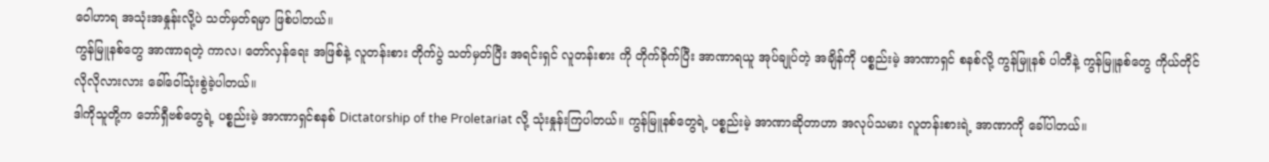ဝေါဟာရ အသုံးအနှုန်းလို့ပဲ သတ်မှတ်ရမှာ ဖြစ်ပါတယ်။
ကွန်မြူနစ်တွေ အာဏာရတဲ့ ကာလ၊ တော်လှန်ရေး အဖြစ်နဲ့ လူတန်းစား တိုက်ပွဲ သတ်မှတ်ပြီး အရင်းရှင် လူတန်းစား ကို တိုက်ခိုက်ပြီး အာဏာရယူ အုပ်ချုပ်တဲ့ အချိန်ကို ပစ္စည်းမဲ့ အာဏာရှင် စနစ်လို့ ကွန်မြူနစ် ပါတီနဲ့ ကွန်မြူနစ်တွေ ကိုယ်တိုင် လိုလိုလားလား ခေါ်ဝေါ်သုံးစွဲခဲ့ပါတယ်။
ဒါကိုသူတို့က ဘော်ရှီဗစ်တွေရဲ့ ပစ္စည်းမဲ့ အာဏာရှင်စနစ် Dictatorship of the Proletariat လို့ သုံးနှုန်းကြပါတယ်။ ကွန်မြူနစ်တွေရဲ့ ပစ္စည်းမဲ့ အာဏာဆိုတာဟာ အလုပ်သမား လူတန်းစားရဲ့ အာဏာကို ခေါ်ပါတယ်။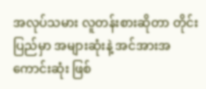အလုပ်သမား လူတန်းစားဆိုတာ တိုင်းပြည်မှာ အများဆုံးနဲ့ အင်အားအကောင်းဆုံး ဖြစ်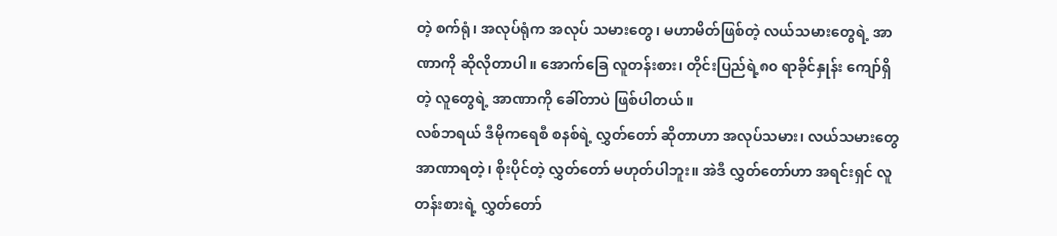တဲ့ စက်ရုံ၊ အလုပ်ရုံက အလုပ် သမားတွေ၊ မဟာမိတ်ဖြစ်တဲ့ လယ်သမားတွေရဲ့ အာဏာကို ဆိုလိုတာပါ။ အောက်ခြေ လူတန်းစား၊ တိုင်းပြည်ရဲ့၈၀ ရာခိုင်နှုန်း ကျော်ရှိတဲ့ လူတွေရဲ့ အာဏာကို ခေါ်တာပဲ ဖြစ်ပါတယ်။
လစ်ဘရယ် ဒီမိုကရေစီ စနစ်ရဲ့ လွှတ်တော် ဆိုတာဟာ အလုပ်သမား၊ လယ်သမားတွေ အာဏာရတဲ့၊ စိုးပိုင်တဲ့ လွှတ်တော် မဟုတ်ပါဘူး။ အဲဒီ လွှတ်တော်ဟာ အရင်းရှင် လူတန်းစားရဲ့ လွှတ်တော်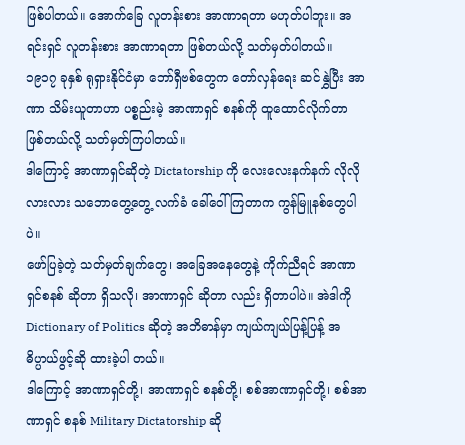ဖြစ်ပါတယ်။ အောက်ခြေ လူတန်းစား အာဏာရတာ မဟုတ်ပါဘူး။ အရင်းရှင် လူတန်းစား အာဏာရတာ ဖြစ်တယ်လို့ သတ်မှတ်ပါတယ်။
၁၉၁၇ ခုနှစ် ရုရှားနိုင်ငံမှာ ဘော်ရှီဗစ်တွေက တော်လှန်ရေး ဆင်နွှဲပြီး အာဏာ သိမ်းယူတာဟာ ပစ္စည်းမဲ့ အာဏာရှင် စနစ်ကို ထူထောင်လိုက်တာ ဖြစ်တယ်လို့ သတ်မှတ်ကြပါတယ်။
ဒါကြောင့် အာဏာရှင်ဆိုတဲ့ Dictatorship ကို လေးလေးနက်နက် လိုလိုလားလား သဘောတွေ့တွေ့ လက်ခံ ခေါ်ဝေါ် ကြတာက ကွန်မြူနစ်တွေပါပဲ။
ဖော်ပြခဲ့တဲ့ သတ်မှတ်ချက်တွေ၊ အခြေအနေတွေနဲ့ ကိုက်ညီရင် အာဏာရှင်စနစ် ဆိုတာ ရှိသလို၊ အာဏာရှင် ဆိုတာ လည်း ရှိတာပါပဲ။ အဲဒါကို Dictionary of Politics ဆိုတဲ့ အဘိဓာန်မှာ ကျယ်ကျယ်ပြန့်ပြန့် အဓိပ္ပာယ်ဖွင့်ဆို ထားခဲ့ပါ တယ်။
ဒါကြောင့် အာဏာရှင်တို့၊ အာဏာရှင် စနစ်တို့၊ စစ်အာဏာရှင်တို့၊ စစ်အာဏာရှင် စနစ် Military Dictatorship ဆို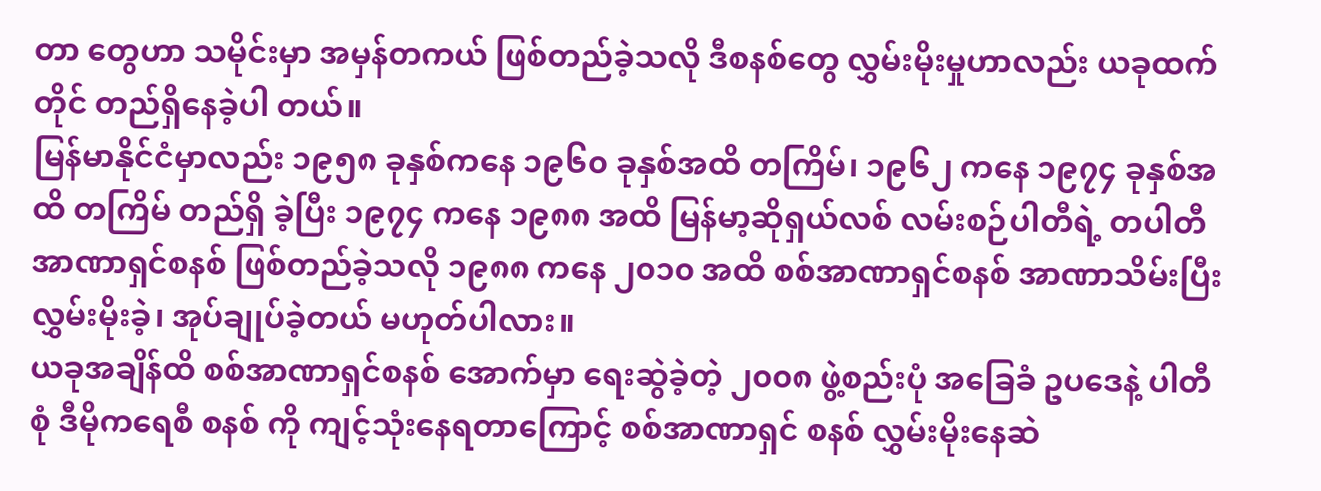တာ တွေဟာ သမိုင်းမှာ အမှန်တကယ် ဖြစ်တည်ခဲ့သလို ဒီစနစ်တွေ လွှမ်းမိုးမှုဟာလည်း ယခုထက်တိုင် တည်ရှိနေခဲ့ပါ တယ်။
မြန်မာနိုင်ငံမှာလည်း ၁၉၅၈ ခုနှစ်ကနေ ၁၉၆၀ ခုနှစ်အထိ တကြိမ်၊ ၁၉၆၂ ကနေ ၁၉၇၄ ခုနှစ်အထိ တကြိမ် တည်ရှိ ခဲ့ပြီး ၁၉၇၄ ကနေ ၁၉၈၈ အထိ မြန်မာ့ဆိုရှယ်လစ် လမ်းစဉ်ပါတီရဲ့ တပါတီ အာဏာရှင်စနစ် ဖြစ်တည်ခဲ့သလို ၁၉၈၈ ကနေ ၂၀၁၀ အထိ စစ်အာဏာရှင်စနစ် အာဏာသိမ်းပြီး လွှမ်းမိုးခဲ့၊ အုပ်ချုပ်ခဲ့တယ် မဟုတ်ပါလား။
ယခုအချိန်ထိ စစ်အာဏာရှင်စနစ် အောက်မှာ ရေးဆွဲခဲ့တဲ့ ၂၀၀၈ ဖွဲ့စည်းပုံ အခြေခံ ဥပဒေနဲ့ ပါတီစုံ ဒီမိုကရေစီ စနစ် ကို ကျင့်သုံးနေရတာကြောင့် စစ်အာဏာရှင် စနစ် လွှမ်းမိုးနေဆဲ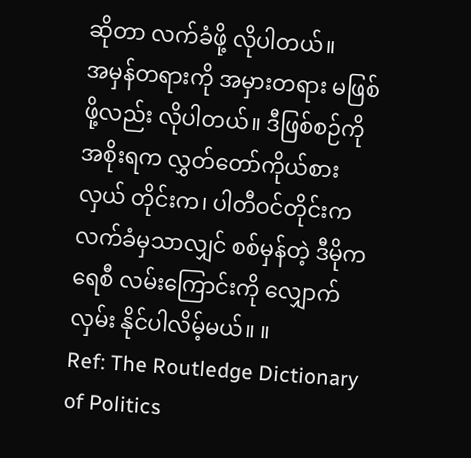ဆိုတာ လက်ခံဖို့ လိုပါတယ်။
အမှန်တရားကို အမှားတရား မဖြစ်ဖို့လည်း လိုပါတယ်။ ဒီဖြစ်စဉ်ကို အစိုးရက လွှတ်တော်ကိုယ်စားလှယ် တိုင်းက၊ ပါတီဝင်တိုင်းက လက်ခံမှသာလျှင် စစ်မှန်တဲ့ ဒီမိုကရေစီ လမ်းကြောင်းကို လျှောက်လှမ်း နိုင်ပါလိမ့်မယ်။ ။
Ref: The Routledge Dictionary of Politics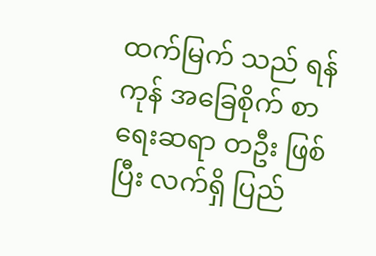ထက်မြက် သည် ရန်ကုန် အခြေစိုက် စာရေးဆရာ တဦး ဖြစ်ပြီး လက်ရှိ ပြည်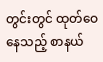တွင်းတွင် ထုတ်ဝေနေသည့် စာနယ်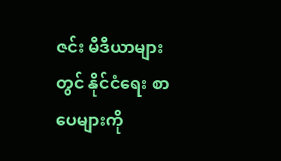ဇင်း မီဒီယာများ တွင် နိုင်ငံရေး စာပေများကို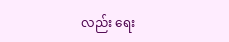လည်း ရေး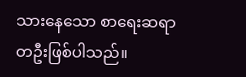သားနေသော စာရေးဆရာ တဦးဖြစ်ပါသည်။